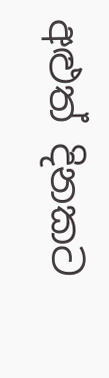අළුත් දිනකට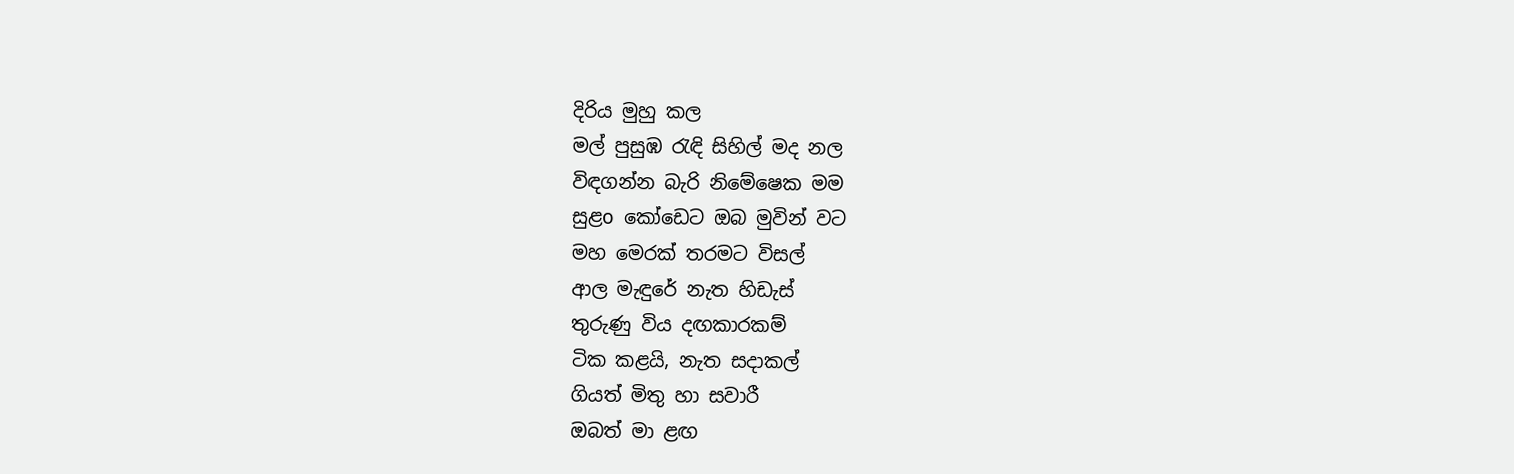දිරිය මුහු කල
මල් පුසුඹ රැඳි සිහිල් මද නල
විඳගන්න බැරි නිමේෂෙක මම
සුළo කෝඩෙට ඔබ මුවින් වට
මහ මෙරක් තරමට විසල්
ආල මැඳුරේ නැත හිඩැස්
තුරුණු විය දඟකාරකම්
ටික කළයි, නැත සදාකල්
ගියත් මිතු හා සවාරී
ඔබත් මා ළඟ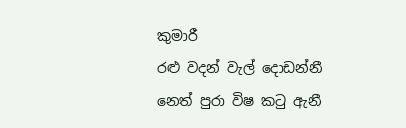කුමාරී
රළු වදන් වැල් දොඩන්නී
නෙත් පුරා විෂ කටු ඇනී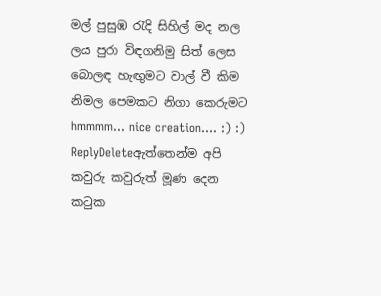මල් පුසුඹ රැදි සිහිල් මද නල
ලය පුරා විඳගනිමු සිත් ලෙස
බොලඳ හැඟුමට වාල් වී කිම
නිමල පෙමකට නිගා කෙරුමට
hmmmm... nice creation.... :) :)
ReplyDeleteඇත්තෙන්ම අපි කවුරු කවුරුත් මූණ දෙන කටුක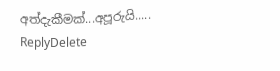අත්දැකීමක්...අපූරුයි.....
ReplyDelete